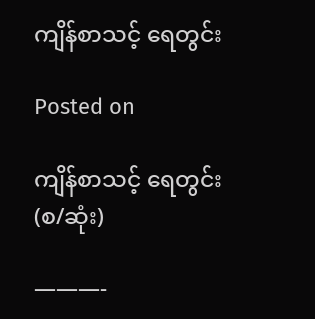ကျိန်စာသင့် ရေတွင်း

Posted on

ကျိန်စာသင့် ရေတွင်း(စ/ဆုံး)

———-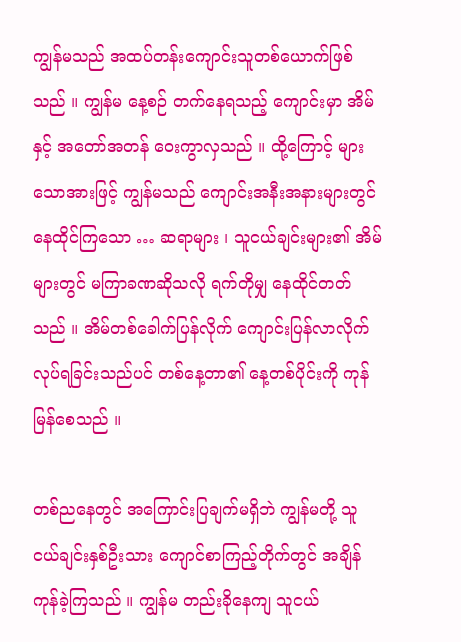ကျွန်မသည် အထပ်တန်းကျောင်းသူတစ်ယောက်ဖြစ်သည် ။ ကျွန်မ နေ့စဉ် တက်နေရသည့် ကျောင်းမှာ အိမ်နှင့် အတော်အတန် ဝေးကွာလှသည် ။ ထို့ကြောင့် များသောအားဖြင့် ကျွန်မသည် ကျောင်းအနီးအနားများတွင် နေထိုင်ကြသော … ဆရာများ ၊ သူငယ်ချင်းများ၏ အိမ်များတွင် မကြာခဏဆိုသလို ရက်တိုမျှ နေထိုင်တတ်သည် ။ အိမ်တစ်ခေါက်ပြန်လိုက် ကျောင်းပြန်လာလိုက် လုပ်ရခြင်းသည်ပင် တစ်နေ့တာ၏ နေ့တစ်ပိုင်းကို ကုန်မြန်စေသည် ။

တစ်ညနေတွင် အကြောင်းပြချက်မရှိဘဲ ကျွန်မတို့ သူငယ်ချင်းနှစ်ဦးသား ကျောင်စာကြည့်တိုက်တွင် အချိန်ကုန်ခဲ့ကြသည် ။ ကျွန်မ တည်းခိုနေကျ သူငယ်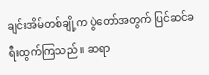ချင်းအိမ်တစ်ချို့က ပွဲတော်အတွက် ပြင်ဆင်ခရီးထွက်ကြသည် ။ ဆရာ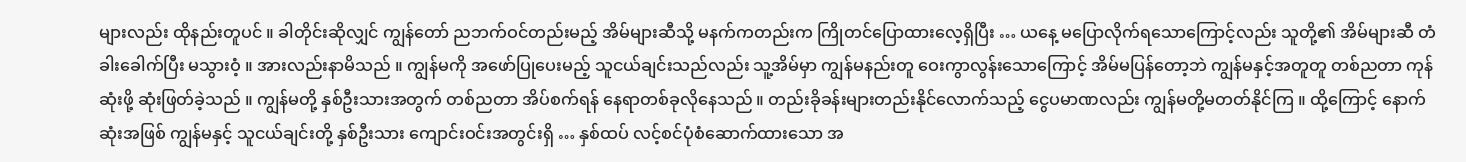များလည်း ထိုနည်းတူပင် ။ ခါတိုင်းဆိုလျှင် ကျွန်တော် ညဘက်ဝင်တည်းမည့် အိမ်များဆီသို့ မနက်ကတည်းက ကြိုတင်ပြောထားလေ့ရှိပြီး … ယနေ့ မပြောလိုက်ရသောကြောင့်လည်း သူတို့၏ အိမ်များဆီ တံခါးခေါက်ပြီး မသွားဝံ့ ။ အားလည်းနာမိသည် ။ ကျွန်မကို အဖော်ပြုပေးမည့် သူငယ်ချင်းသည်လည်း သူ့အိမ်မှာ ကျွန်မနည်းတူ ဝေးကွာလွန်းသောကြောင့် အိမ်မပြန်တော့ဘဲ ကျွန်မနှင့်အတူတူ တစ်ညတာ ကုန်ဆုံးဖို့ ဆုံးဖြတ်ခဲ့သည် ။ ကျွန်မတို့ နှစ်ဦးသားအတွက် တစ်ညတာ အိပ်စက်ရန် နေရာတစ်ခုလိုနေသည် ။ တည်းခိုခန်းများတည်းနိုင်လောက်သည့် ငွေပမာဏလည်း ကျွန်မတို့မတတ်နိုင်ကြ ။ ထို့ကြောင့် နောက်ဆုံးအဖြစ် ကျွန်မနှင့် သူငယ်ချင်းတို့ နှစ်ဦးသား ကျောင်းဝင်းအတွင်းရှိ … နှစ်ထပ် လင့်စင်ပုံစံဆောက်ထားသော အ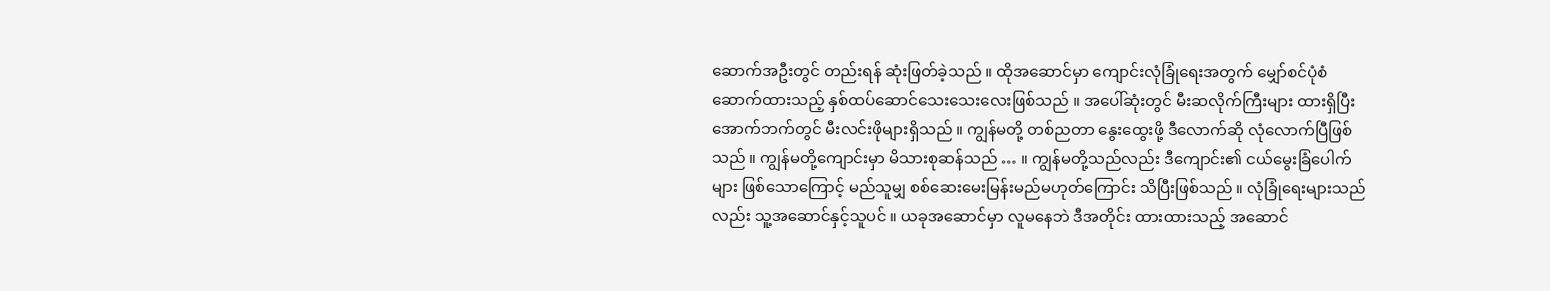ဆောက်အဦးတွင် တည်းရန် ဆုံးဖြတ်ခဲ့သည် ။ ထိုအဆောင်မှာ ကျောင်းလုံခြုံရေးအတွက် မျှော်စင်ပုံစံ ဆောက်ထားသည့် နှစ်ထပ်ဆောင်သေးသေးလေးဖြစ်သည် ။ အပေါ်ဆုံးတွင် မီးဆလိုက်ကြီးများ ထားရှိပြီး အောက်ဘက်တွင် မီးလင်းဖိုများရှိသည် ။ ကျွန်မတို့ တစ်ညတာ နွေးထွေးဖို့ ဒီလောက်ဆို လုံလောက်ပြီဖြစ်သည် ။ ကျွန်မတို့ကျောင်းမှာ မိသားစုဆန်သည် … ။ ကျွန်မတို့သည်လည်း ဒီကျောင်း၏ ငယ်မွေးခြံပေါက်များ ဖြစ်သောကြောင့် မည်သူမျှ စစ်ဆေးမေးမြန်းမည်မဟုတ်ကြောင်း သိပြီးဖြစ်သည် ။ လုံခြုံရေးများသည်လည်း သူ့အဆောင်နှင့်သူပင် ။ ယခုအဆောင်မှာ လူမနေဘဲ ဒီအတိုင်း ထားထားသည့် အဆောင်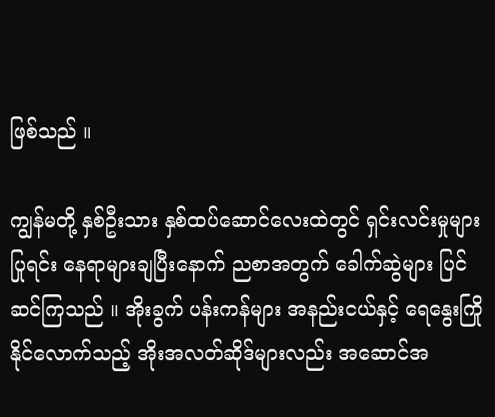ဖြစ်သည် ။

ကျွန်မတို့ နှစ်ဦးသား နှစ်ထပ်ဆောင်လေးထဲတွင် ရှင်းလင်းမှုများပြုရင်း နေရာများချပြီးနောက် ညစာအတွက် ခေါက်ဆွဲများ ပြင်ဆင်ကြသည် ။ အိုးခွက် ပန်းကန်များ အနည်းငယ်နှင့် ရေနွေးကြိုနိုင်လောက်သည့် အိုးအလတ်ဆိုဒ်များလည်း အဆောင်အ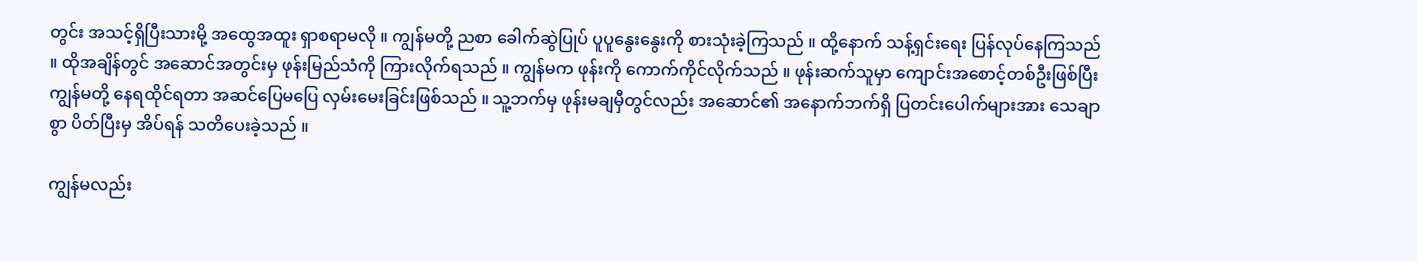တွင်း အသင့်ရှိပြီးသားမို့ အထွေအထူး ရှာစရာမလို ။ ကျွန်မတို့ ညစာ ခေါက်ဆွဲပြုပ် ပူပူနွေးနွေးကို စားသုံးခဲ့ကြသည် ။ ထို့နောက် သန့်ရှင်းရေး ပြန်လုပ်နေကြသည် ။ ထိုအချိန်တွင် အဆောင်အတွင်းမှ ဖုန်းမြည်သံကို ကြားလိုက်ရသည် ။ ကျွန်မက ဖုန်းကို ကောက်ကိုင်လိုက်သည် ။ ဖုန်းဆက်သူမှာ ကျောင်းအစောင့်တစ်ဦးဖြစ်ပြီး ကျွန်မတို့ နေရထိုင်ရတာ အဆင်ပြေမပြေ လှမ်းမေးခြင်းဖြစ်သည် ။ သူ့ဘက်မှ ဖုန်းမချမှီတွင်လည်း အဆောင်၏ အနောက်ဘက်ရှိ ပြတင်းပေါက်များအား သေချာစွာ ပိတ်ပြီးမှ အိပ်ရန် သတိပေးခဲ့သည် ။

ကျွန်မလည်း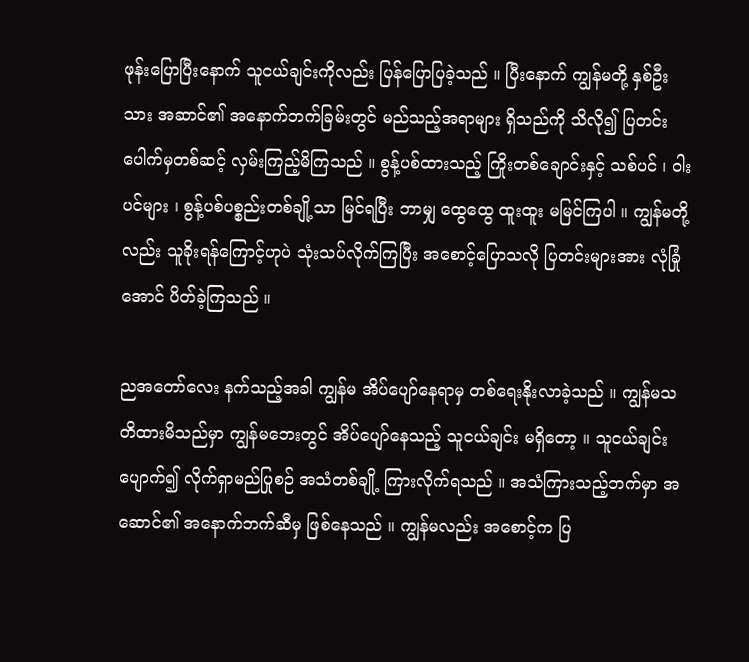ဖုန်းပြောပြီးနောက် သူငယ်ချင်းကိုလည်း ပြန်ပြောပြခဲ့သည် ။ ပြီးနောက် ကျွန်မတို့ နှစ်ဦးသား အဆာင်၏ အနောက်ဘက်ခြမ်းတွင် မည်သည့်အရာများ ရှိသည်ကို သိလို၍ ပြတင်းပေါက်မှတစ်ဆင့် လှမ်းကြည့်မိကြသည် ။ စွန့်ပစ်ထားသည့် ကြိုးတစ်ချောင်းနှင့် သစ်ပင် ၊ ၀ါးပင်များ ၊ စွန့်ပစ်ပစ္စည်းတစ်ချို့သာ မြင်ရပြီး ဘာမျှ ထွေထွေ ထူးထူး မမြင်ကြပါ ။ ကျွန်မတို့လည်း သူခိုးရန်ကြောင့်ဟုပဲ သုံးသပ်လိုက်ကြပြီး အစောင့်ပြောသလို ပြတင်းများအား လုံခြုံအောင် ပိတ်ခဲ့ကြသည် ။

ညအတော်လေး နက်သည့်အခါ ကျွန်မ အိပ်ပျော်နေရာမှ တစ်ရေးနိုးလာခဲ့သည် ။ ကျွန်မသတိထားမိသည်မှာ ကျွန်မဘေးတွင် အိပ်ပျော်နေသည့် သူငယ်ချင်း မရှိတော့ ။ သူငယ်ချင်းပျောက်၍ လိုက်ရှာမည်ပြုစဉ် အသံတစ်ချို့ ကြားလိုက်ရသည် ။ အသံကြားသည့်ဘက်မှာ အဆောင်၏ အနောက်ဘက်ဆီမှ ဖြစ်နေသည် ။ ကျွန်မလည်း အစောင့်က ပြ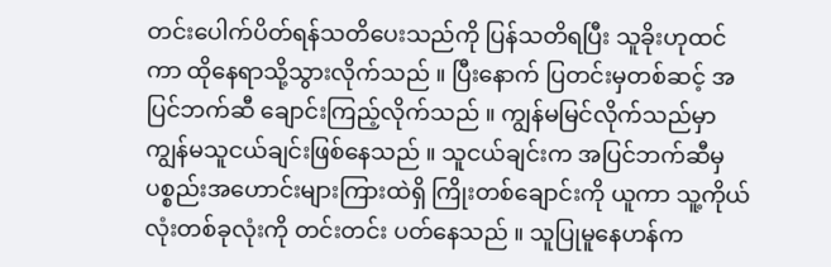တင်းပေါက်ပိတ်ရန်သတိပေးသည်ကို ပြန်သတိရပြီး သူခိုးဟုထင်ကာ ထိုနေရာသို့သွားလိုက်သည် ။ ပြီးနောက် ပြတင်းမှတစ်ဆင့် အပြင်ဘက်ဆီ ချောင်းကြည့်လိုက်သည် ။ ကျွန်မမြင်လိုက်သည်မှာ ကျွန်မသူငယ်ချင်းဖြစ်နေသည် ။ သူငယ်ချင်းက အပြင်ဘက်ဆီမှ ပစ္စည်းအဟောင်းများကြားထဲရှိ ကြိုးတစ်ချောင်းကို ယူကာ သူ့ကိုယ်လုံးတစ်ခုလုံးကို တင်းတင်း ပတ်နေသည် ။ သူပြုမူနေဟန်က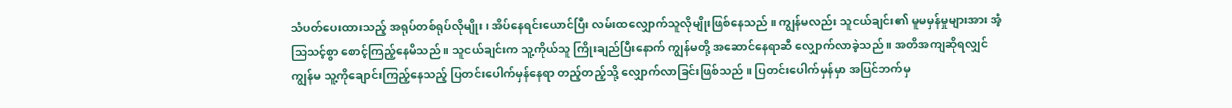သံပတ်ပေးထားသည့် အရုပ်တစ်ရုပ်လိုမျိုး ၊ အိပ်နေရင်းယောင်ပြီး လမ်းထလျှောက်သူလိုမျိုးဖြစ်နေသည် ။ ကျွန်မလည်း သူငယ်ချင်း၏ မူမမှန်မှုများအား အံ့သြသင့်စွာ စောင့်ကြည့်နေမိသည် ။ သူငယ်ချင်းက သူ့ကိုယ်သူ ကြိုးချည်ပြီးနောက် ကျွန်မတို့ အဆောင်နေရာဆီ လျှောက်လာခဲ့သည် ။ အတိအကျဆိုရလျှင် ကျွန်မ သူ့ကိုချောင်းကြည့်နေသည့် ပြတင်းပေါက်မှန်နေရာ တည့်တည့်သို့ လျှောက်လာခြင်းဖြစ်သည် ။ ပြတင်းပေါက်မှန်မှာ အပြင်ဘက်မှ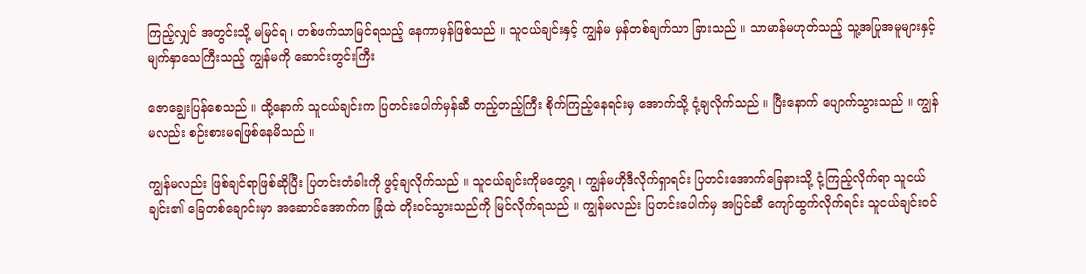ကြည့်လျှင် အတွင်းသို့ မမြင်ရ ၊ တစ်ဖက်သာမြင်ရသည့် နေကာမှန်ဖြစ်သည် ။ သူငယ်ချင်းနှင့် ကျွန်မ မှန်တစ်ချက်သာ ခြားသည် ။ သာမာန်မဟုတ်သည့် သူ့အပြုအမူများနှင့် မျက်နှာသေကြီးသည့် ကျွန်မကို ဆောင်းတွင်းကြီး

ဇောချွေးပြန်စေသည် ။ ထို့နောက် သူငယ်ချင်းက ပြတင်းပေါက်မှန်ဆီ တည့်တည့်ကြီး စိုက်ကြည့်နေရင်းမှ အောက်သို့ ငုံ့ချလိုက်သည် ။ ပြီးနောက် ပျောက်သွားသည် ။ ကျွန်မလည်း စဉ်းစားမရဖြစ်နေမိသည် ။

ကျွန်မလည်း ဖြစ်ချင်ရာဖြစ်ဆိုပြီး ပြတင်းတံခါးကို ဖွင့်ချလိုက်သည် ။ သူငယ်ချင်းကိုမတွေ့ရ ၊ ကျွန်မဟိုဒီလိုက်ရှာရင်း ပြတင်းအောက်ခြေနားသို့ ငုံ့ကြည့်လိုက်ရာ သူငယ်ချင်း၏ ခြေတစ်ချောင်းမှာ အဆောင်အောက်က ခြုံထဲ တိုးဝင်သွားသည်ကို မြင်လိုက်ရသည် ။ ကျွန်မလည်း ပြတင်းပေါက်မှ အပြင်ဆီ ကျော်ထွက်လိုက်ရင်း သူငယ်ချင်းဝင်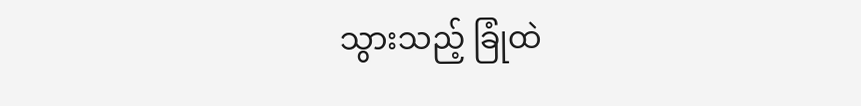သွားသည့် ခြုံထဲ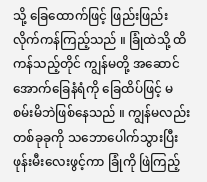သို့ ခြေထောက်ဖြင့် ဖြည်းဖြည်း လိုက်ကန်ကြည့်သည် ။ ခြုံထဲသို့ ထိကန်သည့်တိုင် ကျွန်မတို့ အဆောင်အောက်ခြေနံရံကို ခြေထိပ်ဖြင့် မစမ်းမိဘဲဖြစ်နေသည် ။ ကျွန်မလည်း တစ်ခုခုကို သဘောပေါက်သွားပြီး ဖုန်းမီးလေးဖွင့်ကာ ခြုံကို ဖြဲကြည့်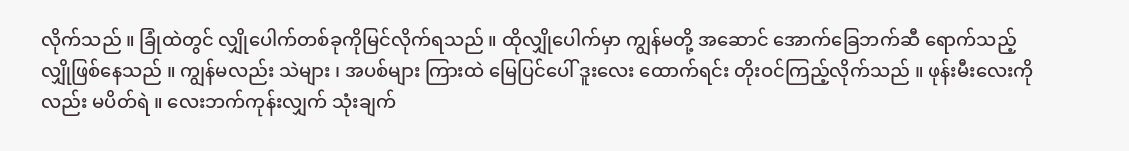လိုက်သည် ။ ခြုံထဲတွင် လျှိုပေါက်တစ်ခုကိုမြင်လိုက်ရသည် ။ ထိုလျှိုပေါက်မှာ ကျွန်မတို့ အဆောင် အောက်ခြေဘက်ဆီ ရောက်သည့် လျှိုဖြစ်နေသည် ။ ကျွန်မလည်း သဲများ ၊ အပစ်များ ကြားထဲ မြေပြင်ပေါ် ဒူးလေး ထောက်ရင်း တိုးဝင်ကြည့်လိုက်သည် ။ ဖုန်းမီးလေးကိုလည်း မပိတ်ရဲ ။ လေးဘက်ကုန်းလျှက် သုံးချက်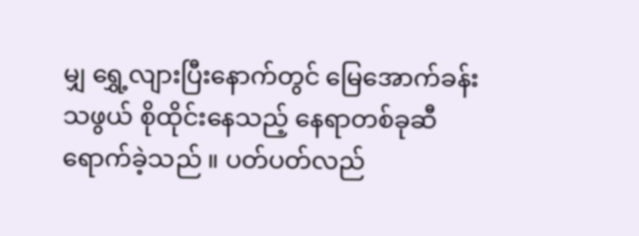မျှ ရွှေ့လျားပြီးနောက်တွင် မြေအောက်ခန်းသဖွယ် စိုထိုင်းနေသည့် နေရာတစ်ခုဆီရောက်ခဲ့သည် ။ ပတ်ပတ်လည်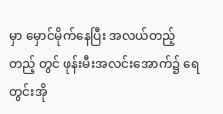မှာ မှောင်မိုက်နေပြီး အလယ်တည့်တည့် တွင် ဖုန်းမီးအလင်းအောက်၌ ရေတွင်းအို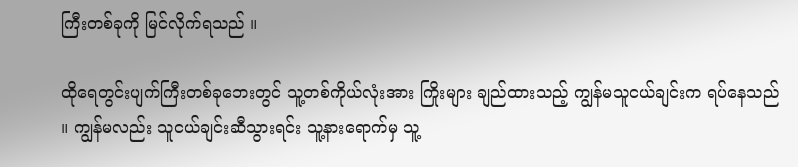ကြီးတစ်ခုကို မြင်လိုက်ရသည် ။

ထိုရေတွင်းပျက်ကြီးတစ်ခုဘေးတွင် သူ့တစ်ကိုယ်လုံးအား ကြိုးများ ချည်ထားသည့် ကျွန်မသူငယ်ချင်းက ရပ်နေသည် ။ ကျွန်မလည်း သူငယ်ချင်းဆီသွားရင်း သူ့နားရောက်မှ သူ့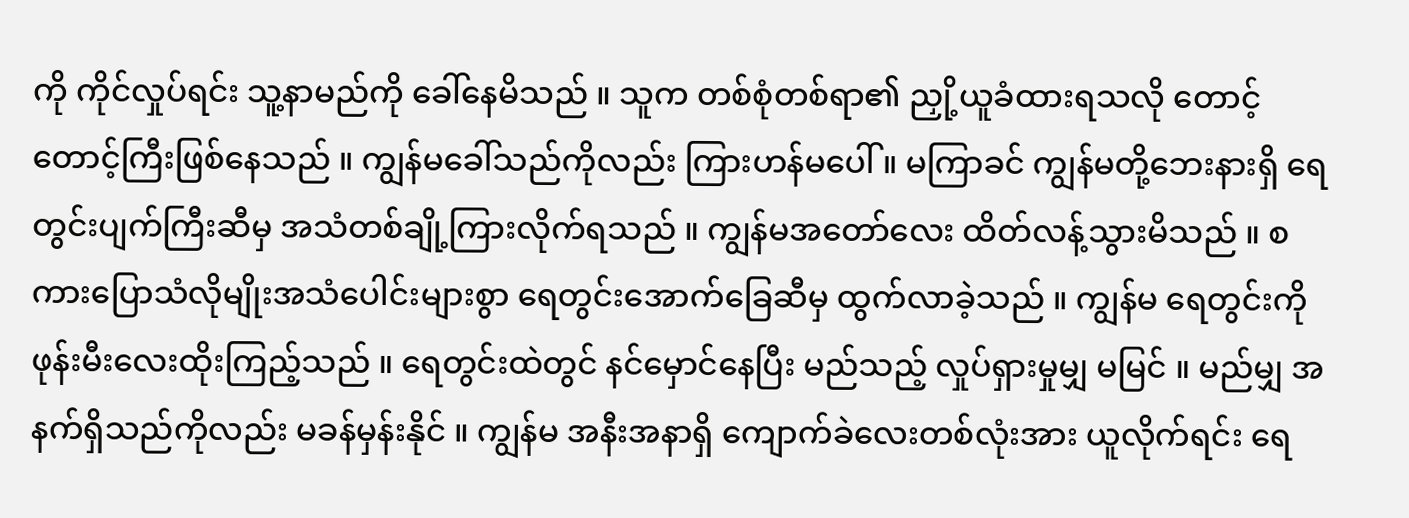ကို ကိုင်လှုပ်ရင်း သူ့နာမည်ကို ခေါ်နေမိသည် ။ သူက တစ်စုံတစ်ရာ၏ ညှို့ယူခံထားရသလို တောင့်တောင့်ကြီးဖြစ်နေသည် ။ ကျွန်မခေါ်သည်ကိုလည်း ကြားဟန်မပေါ် ။ မကြာခင် ကျွန်မတို့ဘေးနားရှိ ရေတွင်းပျက်ကြီးဆီမှ အသံတစ်ချို့ကြားလိုက်ရသည် ။ ကျွန်မအတော်လေး ထိတ်လန့်သွားမိသည် ။ စကားပြောသံလိုမျိုးအသံပေါင်းများစွာ ရေတွင်းအောက်ခြေဆီမှ ထွက်လာခဲ့သည် ။ ကျွန်မ ရေတွင်းကို ဖုန်းမီးလေးထိုးကြည့်သည် ။ ရေတွင်းထဲတွင် နင်မှောင်နေပြီး မည်သည့် လှုပ်ရှားမှုမျှ မမြင် ။ မည်မျှ အနက်ရှိသည်ကိုလည်း မခန်မှန်းနိုင် ။ ကျွန်မ အနီးအနာရှိ ကျောက်ခဲလေးတစ်လုံးအား ယူလိုက်ရင်း ရေ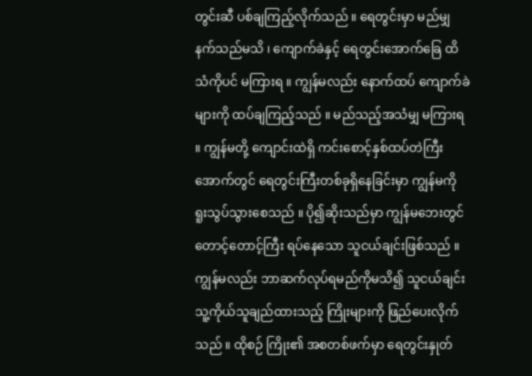တွင်းဆီ ပစ်ချကြည့်လိုက်သည် ။ ရေတွင်းမှာ မည်မျှ နက်သည်မသိ ၊ ကျောက်ခဲနှင့် ရေတွင်းအောက်ခြေ ထိသံကိုပင် မကြားရ ။ ကျွန်မလည်း နောက်ထပ် ကျောက်ခဲများကို ထပ်ချကြည့်သည် ။ မည်သည့်အသံမျှ မကြားရ ။ ကျွန်မတို့ ကျောင်းထဲရှိ ကင်းစောင့်နှစ်ထပ်တဲကြီးအောက်တွင် ရေတွင်းကြီးတစ်ခုရှိနေခြင်းမှာ ကျွန်မကို ရူးသွပ်သွားစေသည် ။ ပို၍ဆိုးသည်မှာ ကျွန်မဘေးတွင် တောင့်တောင့်ကြီး ရပ်နေသော သူငယ်ချင်းဖြစ်သည် ။ ကျွန်မလည်း ဘာဆက်လုပ်ရမည်ကိုမသိ၍ သူငယ်ချင်း သူ့ကိုယ်သူချည်ထားသည့် ကြိုးများကို ဖြည်ပေးလိုက်သည် ။ ထိုစဉ် ကြိုး၏ အစတစ်ဖက်မှာ ရေတွင်းနှုတ်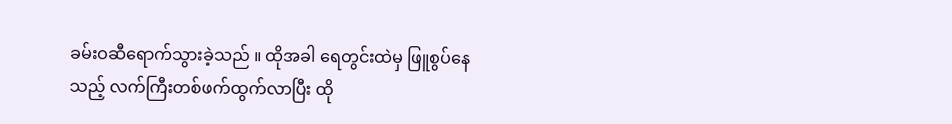ခမ်းဝဆီရောက်သွားခဲ့သည် ။ ထိုအခါ ရေတွင်းထဲမှ ဖြူစွပ်နေသည့် လက်ကြီးတစ်ဖက်ထွက်လာပြီး ထို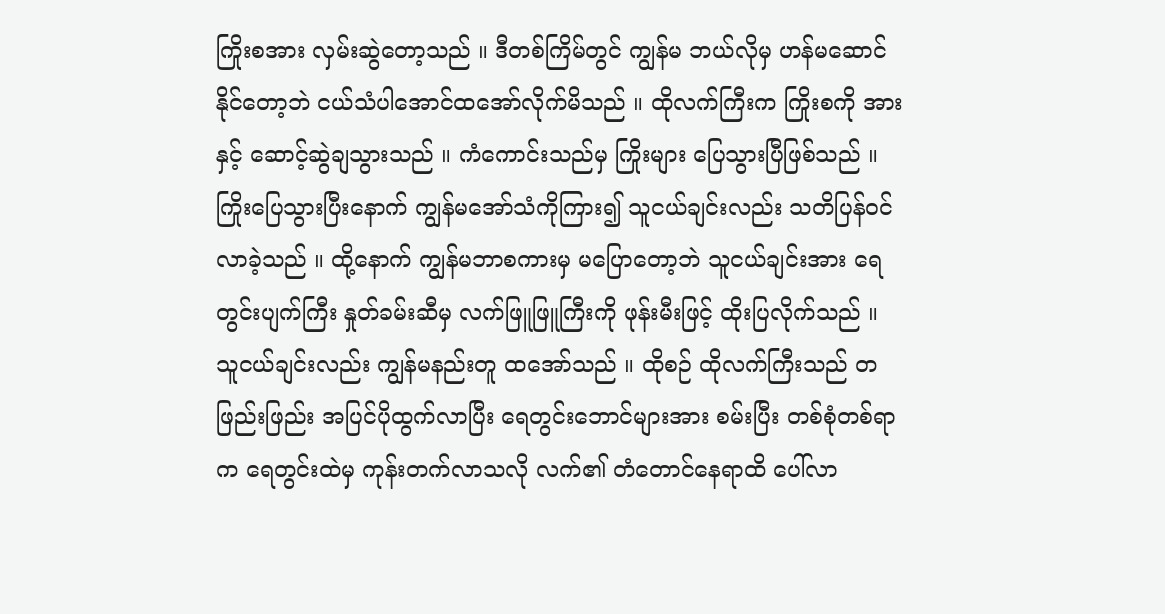ကြိုးစအား လှမ်းဆွဲတော့သည် ။ ဒီတစ်ကြိမ်တွင် ကျွန်မ ဘယ်လိုမှ ဟန်မဆောင်နိုင်တော့ဘဲ ငယ်သံပါအောင်ထအော်လိုက်မိသည် ။ ထိုလက်ကြီးက ကြိုးစကို အားနှင့် ဆောင့်ဆွဲချသွားသည် ။ ကံကောင်းသည်မှ ကြိုးများ ပြေသွားပြီဖြစ်သည် ။ ကြိုးပြေသွားပြီးနောက် ကျွန်မအော်သံကိုကြား၍ သူငယ်ချင်းလည်း သတိပြန်ဝင်လာခဲ့သည် ။ ထို့နောက် ကျွန်မဘာစကားမှ မပြောတော့ဘဲ သူငယ်ချင်းအား ရေတွင်းပျက်ကြီး နှုတ်ခမ်းဆီမှ လက်ဖြူဖြူကြီးကို ဖုန်းမီးဖြင့် ထိုးပြလိုက်သည် ။ သူငယ်ချင်းလည်း ကျွန်မနည်းတူ ထအော်သည် ။ ထိုစဉ် ထိုလက်ကြီးသည် တဖြည်းဖြည်း အပြင်ပိုထွက်လာပြီး ရေတွင်းဘောင်များအား စမ်းပြီး တစ်စုံတစ်ရာက ရေတွင်းထဲမှ ကုန်းတက်လာသလို လက်၏ တံတောင်နေရာထိ ပေါ်လာ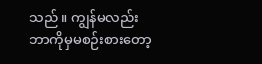သည် ။ ကျွန်မလည်း ဘာကိုမှမစဉ်းစားတော့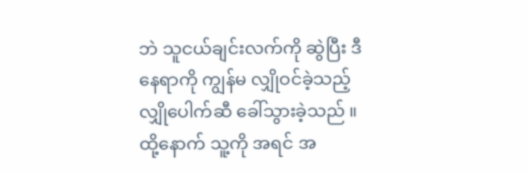ဘဲ သူငယ်ချင်းလက်ကို ဆွဲပြီး ဒီနေရာကို ကျွန်မ လျှိုဝင်ခဲ့သည့် လျှိုပေါက်ဆီ ခေါ်သွားခဲ့သည် ။ ထို့နောက် သူ့ကို အရင် အ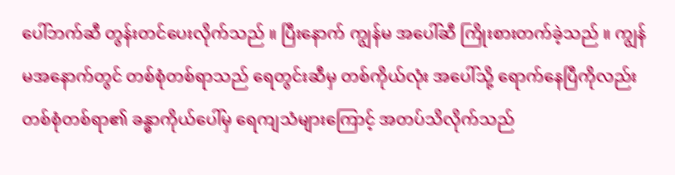ပေါ်ဘက်ဆီ တွန်းတင်ပေးလိုက်သည် ။ ပြီးနောက် ကျွန်မ အပေါ်ဆီ ကြိုးစားတက်ခဲ့သည် ။ ကျွန်မအနောက်တွင် တစ်စုံတစ်ရာသည် ရေတွင်းဆီမှ တစ်ကိုယ်လုံး အပေါ်သို့ ရောက်နေပြီကိုလည်း တစ်စုံတစ်ရာ၏ ခန္ဓာကိုယ်ပေါ်မှ ရေကျသံများကြောင့် အတပ်သိလိုက်သည်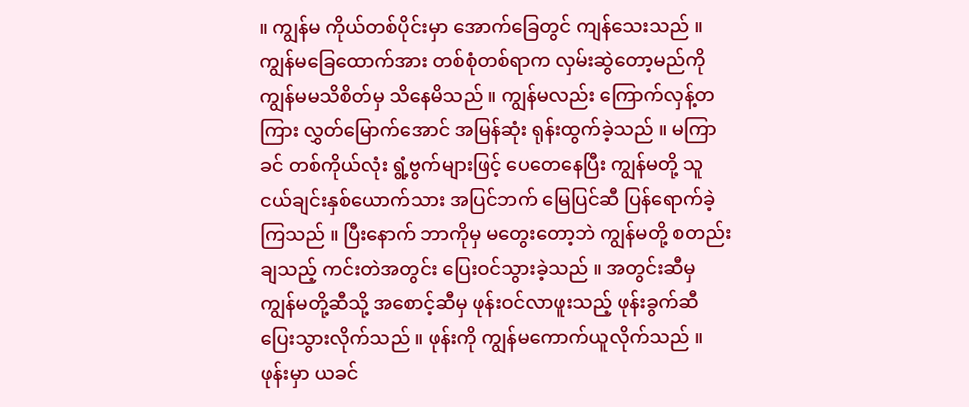။ ကျွန်မ ကိုယ်တစ်ပိုင်းမှာ အောက်ခြေတွင် ကျန်သေးသည် ။ ကျွန်မခြေထောက်အား တစ်စုံတစ်ရာက လှမ်းဆွဲတော့မည်ကို ကျွန်မမသိစိတ်မှ သိနေမိသည် ။ ကျွန်မလည်း ကြောက်လှန့်တကြား လွှတ်မြောက်အောင် အမြန်ဆုံး ရုန်းထွက်ခဲ့သည် ။ မကြာခင် တစ်ကိုယ်လုံး ရွံ့ဗွက်များဖြင့် ပေတေနေပြီး ကျွန်မတို့ သူငယ်ချင်းနှစ်ယောက်သား အပြင်ဘက် မြေပြင်ဆီ ပြန်ရောက်ခဲ့ကြသည် ။ ပြီးနောက် ဘာကိုမှ မတွေးတော့ဘဲ ကျွန်မတို့ စတည်းချသည့် ကင်းတဲအတွင်း ပြေးဝင်သွားခဲ့သည် ။ အတွင်းဆီမှ ကျွန်မတို့ဆီသို့ အစောင့်ဆီမှ ဖုန်းဝင်လာဖူးသည့် ဖုန်းခွက်ဆီ ပြေးသွားလိုက်သည် ။ ဖုန်းကို ကျွန်မကောက်ယူလိုက်သည် ။ ဖုန်းမှာ ယခင်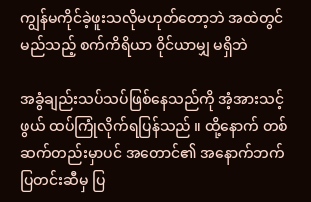ကျွန်မကိုင်ခဲ့ဖူးသလိုမဟုတ်တော့ဘဲ အထဲတွင် မည်သည့် စက်ကိရိယာ ၀ိုင်ယာမျှ မရှိဘဲ

အခွံချည်းသပ်သပ်ဖြစ်နေသည်ကို အံ့အားသင့်ဖွယ် ထပ်ကြုံလိုက်ရပြန်သည် ။ ထို့နောက် တစ်ဆက်တည်းမှာပင် အတောင်၏ အနောက်ဘက် ပြတင်းဆီမှ ပြ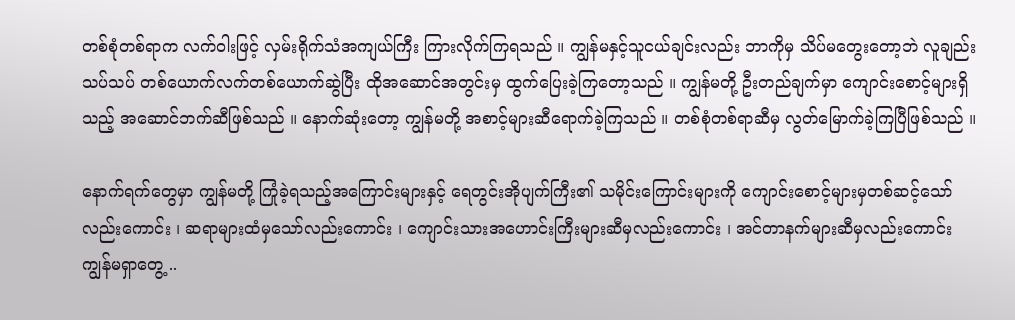တစ်စုံတစ်ရာက လက်ဝါးဖြင့် လှမ်းရိုက်သံအကျယ်ကြီး ကြားလိုက်ကြရသည် ။ ကျွန်မနှင့်သူငယ်ချင်းလည်း ဘာကိုမှ သိပ်မတွေးတော့ဘဲ လူချည်းသပ်သပ် တစ်ယောက်လက်တစ်ယောက်ဆွဲပြီး ထိုအဆောင်အတွင်းမှ ထွက်ပြေးခဲ့ကြတော့သည် ။ ကျွန်မတို့ ဦးတည်ချက်မှာ ကျောင်းစောင့်များရှိသည့် အဆောင်ဘက်ဆီဖြစ်သည် ။ နောက်ဆုံးတော့ ကျွန်မတို့ အစာင့်များဆီရောက်ခဲ့ကြသည် ။ တစ်စုံတစ်ရာဆီမှ လွတ်မြောက်ခဲ့ကြပြီဖြစ်သည် ။

နောက်ရက်တွေမှာ ကျွန်မတို့ ကြုံခဲ့ရသည့်အကြောင်းများနှင့် ရေတွင်းအိုပျက်ကြီး၏ သမိုင်းကြောင်းများကို ကျောင်းစောင့်များမှတစ်ဆင့်သော်လည်းကောင်း ၊ ဆရာများထံမှသော်လည်းကောင်း ၊ ကျောင်းသားအဟောင်းကြီးများဆီမှလည်းကောင်း ၊ အင်တာနက်များဆီမှလည်းကောင်း ကျွန်မရှာတွေ့ ..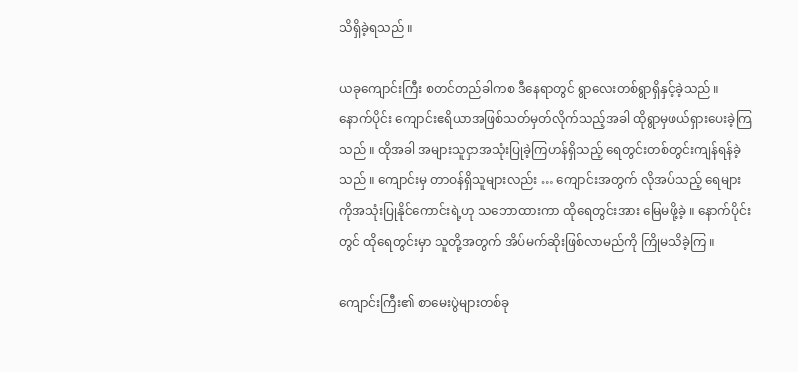သိရှိခဲ့ရသည် ။

ယခုကျောင်းကြီး စတင်တည်ခါကစ ဒီနေရာတွင် ရွာလေးတစ်ရွာရှိနှင့်ခဲ့သည် ။ နောက်ပိုင်း ကျောင်းဧရိယာအဖြစ်သတ်မှတ်လိုက်သည့်အခါ ထိုရွာမှဖယ်ရှားပေးခဲ့ကြသည် ။ ထိုအခါ အများသူငှာအသုံးပြုခဲ့ကြဟန်ရှိသည့် ရေတွင်းတစ်တွင်းကျန်ရန်ခဲ့သည် ။ ကျောင်းမှ တာဝန်ရှိသူများလည်း … ကျောင်းအတွက် လိုအပ်သည့် ရေများကိုအသုံးပြုနိုင်ကောင်းရဲ့ဟု သဘောထားကာ ထိုရေတွင်းအား မြေမဖို့ခဲ့ ။ နောက်ပိုင်းတွင် ထိုရေတွင်းမှာ သူတို့အတွက် အိပ်မက်ဆိုးဖြစ်လာမည်ကို ကြိုမသိခဲ့ကြ ။

ကျောင်းကြီး၏ စာမေးပွဲများတစ်ခု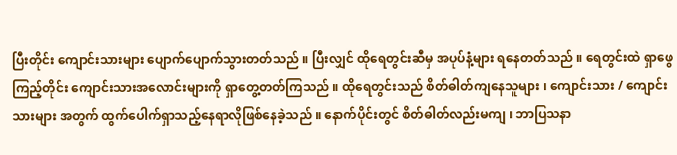ပြီးတိုင်း ကျောင်းသားများ ပျောက်ပျောက်သွားတတ်သည် ။ ပြီးလျှင် ထိုရေတွင်းဆီမှ အပုပ်နံ့များ ရနေတတ်သည် ။ ရေတွင်းထဲ ရှာဖွေကြည့်တိုင်း ကျောင်းသားအလောင်းများကို ရှာတွေ့တတ်ကြသည် ။ ထိုရေတွင်းသည် စိတ်ဓါတ်ကျနေသူများ ၊ ကျောင်းသား / ကျောင်းသားများ အတွက် ထွက်ပေါက်ရှာသည့်နေရာလိုဖြစ်နေခဲ့သည် ။ နောက်ပိုင်းတွင် စိတ်ဓါတ်လည်းမကျ ၊ ဘာပြသနာ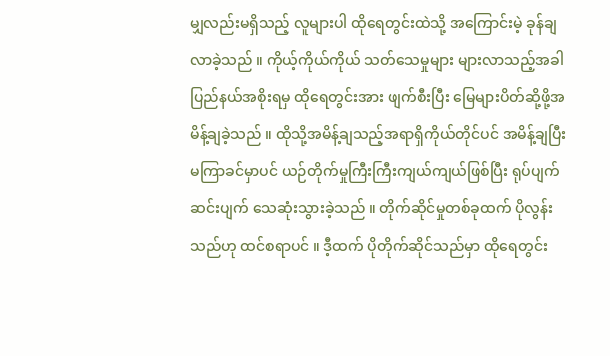မျှလည်းမရှိသည့် လူများပါ ထိုရေတွင်းထဲသို့ အကြောင်းမဲ့ ခုန်ချလာခဲ့သည် ။ ကိုယ့်ကိုယ်ကိုယ် သတ်သေမှုများ များလာသည့်အခါ ပြည်နယ်အစိုးရမှ ထိုရေတွင်းအား ဖျက်စီးပြီး မြေများပိတ်ဆို့ဖို့အမိန့်ချခဲ့သည် ။ ထိုသို့အမိန့်ချသည့်အရာရှိကိုယ်တိုင်ပင် အမိန့်ချပြီး မကြာခင်မှာပင် ယဉ်တိုက်မှုကြီးကြီးကျယ်ကျယ်ဖြစ်ပြီး ရုပ်ပျက်ဆင်းပျက် သေဆုံးသွားခဲ့သည် ။ တိုက်ဆိုင်မှုတစ်ခုထက် ပိုလွန်းသည်ဟု ထင်စရာပင် ။ ဒီ့ထက် ပိုတိုက်ဆိုင်သည်မှာ ထိုရေတွင်း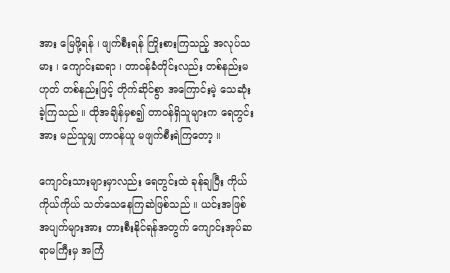အား မြေဖို့ရန် ၊ ဖျက်စီးရန် ကြိုးစားကြသည့် အလုပ်သမား ၊ ကျောင်းဆရာ ၊ တာဝန်ခံတိုင်းလည်း တစ်နည်းမဟုတ် တစ်နည်းဖြင့် တိုက်ဆိုင်စွာ အကြောင်းမဲ့ သေဆုံးခဲ့ကြသည် ။ ထိုအချိန်မှစ၍ တာဝန်ရှိသူများက ရေတွင်းအား မည်သူမျှ တာဝန်ယူ မဖျက်စီးရဲကြတော့ ။

ကျောင်းသားများမှာလည်း ရေတွင်းထဲ ခုန်ချပြီး ကိုယ်ကိုယ်ကိုယ် သတ်သေနေကြဆဲဖြစ်သည် ။ ယင်းအဖြစ်အပျက်များအား တားစီးနိုင်ရန်အတွက် ကျောင်းအုပ်ဆရာမကြီးမှ အကြံ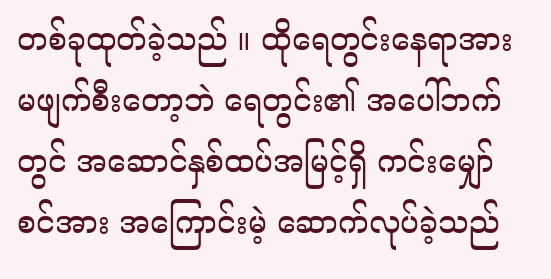တစ်ခုထုတ်ခဲ့သည် ။ ထိုရေတွင်းနေရာအား မဖျက်စီးတော့ဘဲ ရေတွင်း၏ အပေါ်ဘက်တွင် အဆောင်နှစ်ထပ်အမြင့်ရှိ ကင်းမျှော်စင်အား အကြောင်းမဲ့ ဆောက်လုပ်ခဲ့သည်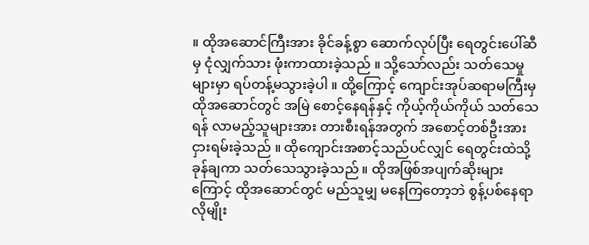။ ထိုအဆောင်ကြီးအား ခိုင်ခန့်စွာ ဆောက်လုပ်ပြီး ရေတွင်းပေါ်ဆီမှ ငုံလျှက်သား ဖုံးကာထားခဲ့သည် ။ သို့သော်လည်း သတ်သေမှုများမှာ ရပ်တန့်မသွားခဲ့ပါ ။ ထို့ကြောင့် ကျောင်းအုပ်ဆရာမကြီးမှ ထိုအဆောင်တွင် အမြဲ စောင့်နေရန်နှင့် ကိုယ့်ကိုယ်ကိုယ် သတ်သေရန် လာမည့်သူများအား တားစီးရန်အတွက် အစောင့်တစ်ဦးအား ငှားရမ်းခဲ့သည် ။ ထိုကျောင်းအစာင့်သည်ပင်လျှင် ရေတွင်းထဲသို့ ခုန်ချကာ သတ်သေသွားခဲ့သည် ။ ထိုအဖြစ်အပျက်ဆိုးများကြောင့် ထိုအဆောင်တွင် မည်သူမျှ မနေကြတော့ဘဲ စွန့်ပစ်နေရာလိုမျိုး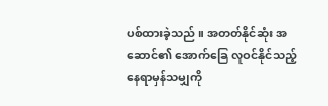ပစ်ထားခဲ့သည် ။ အတတ်နိုင်ဆုံး အဆောင်၏ အောက်ခြေ လူဝင်နိုင်သည့်နေရာမှန်သမျှကို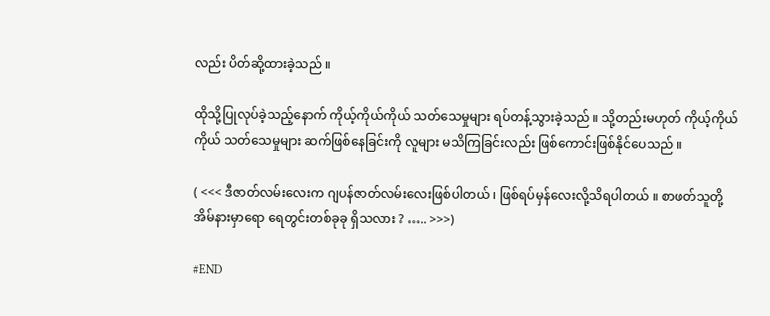လည်း ပိတ်ဆို့ထားခဲ့သည် ။

ထိုသို့ပြုလုပ်ခဲ့သည့်နောက် ကိုယ့်ကိုယ်ကိုယ် သတ်သေမှုများ ရပ်တန့်သွားခဲ့သည် ။ သို့တည်းမဟုတ် ကိုယ့်ကိုယ်ကိုယ် သတ်သေမှုများ ဆက်ဖြစ်နေခြင်းကို လူများ မသိကြခြင်းလည်း ဖြစ်ကောင်းဖြစ်နိုင်ပေသည် ။

( <<< ဒီဇာတ်လမ်းလေးက ဂျပန်ဇာတ်လမ်းလေးဖြစ်ပါတယ် ၊ ဖြစ်ရပ်မှန်လေးလို့သိရပါတယ် ။ စာဖတ်သူတို့ အိမ်နားမှာရော ရေတွင်းတစ်ခုခု ရှိသလား ? ….. >>>)

#END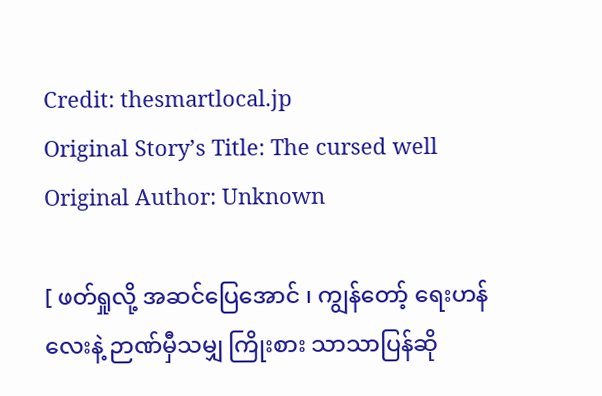Credit: thesmartlocal.jp
Original Story’s Title: The cursed well
Original Author: Unknown

[ ဖတ်ရှုလို့ အဆင်ပြေအောင် ၊ ကျွန်တော့် ရေးဟန်လေးနဲ့ ဉာဏ်မှီသမျှ ကြိုးစား သာသာပြန်ဆို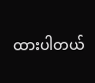ထားပါတယ်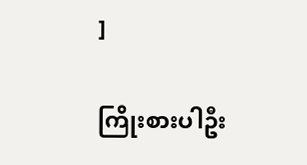]

ကြိုးစားပါဦး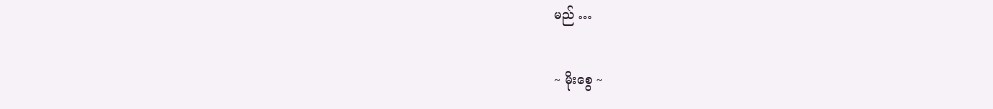မည် …

~ မိုးစွေ ~